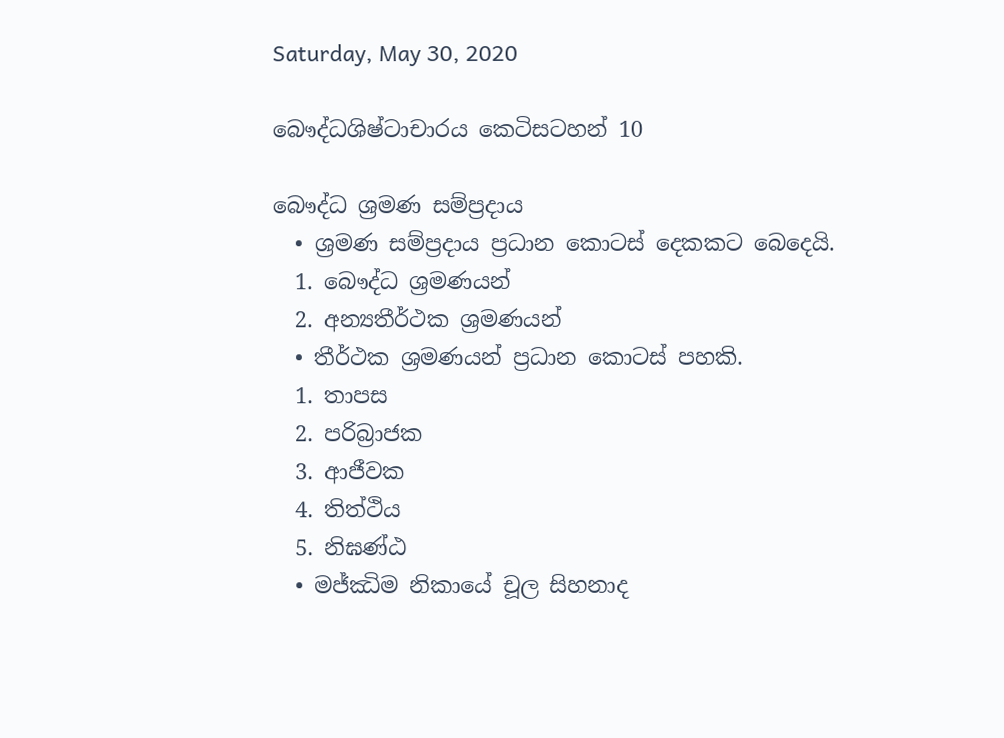Saturday, May 30, 2020

බෞද්ධශිෂ්ටාචාරය කෙටිසටහන් 10

බෞද්ධ ශ්‍රමණ සම්ප්‍රදාය
  • ශ්‍රමණ සම්ප්‍රදාය ප්‍රධාන කොටස් දෙකකට බෙදෙයි.
  1. බෞද්ධ ශ්‍රමණයන්
  2. අන්‍යතීර්ථක ශ්‍රමණයන්
  • තීර්ථක ශ්‍රමණයන් ප්‍රධාන කොටස් පහකි.
  1. තාපස
  2. පරිබ්‍රාජක
  3. ආජීවක
  4. තිත්ථිය
  5. නිඝණ්ඨ
  • මජ්ඣිම නිකායේ චූල සිහනාද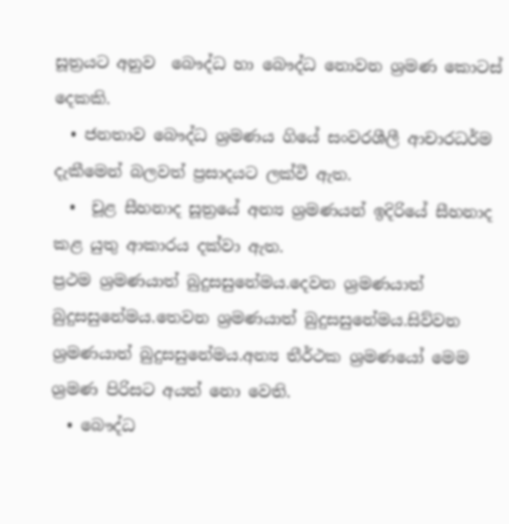සූත්‍රයට අනුව  බෞද්ධ හා බෞද්ධ නොවන ශ්‍රමණ කොටස් දෙකකි.
  • ජනතාව බෞද්ධ ශ්‍රමණය ගියේ සංවරශීලී ආචාරධර්ම දැකීමෙන් බලවත් ප්‍රසාදයට ලක්වී ඇත.
  •  චූළ සීහනාද සූත්‍රයේ අන්‍ය ශ්‍රමණයන් ඉදිරියේ සීහනාද කළ යුතු ආකාරය දක්වා ඇත.
ප්‍රථම ශ්‍රමණයාත් බුදුසසුනේමය.දෙවන ශ්‍රමණයාත් බුදුසසුනේමය.තෙවන ශ්‍රමණයාත් බුදුසසුනේමය.සිව්වන ශ්‍රමණයාත් බුදුසසුනේමය.අන්‍ය තීර්ථක ශ්‍රමණයෝ මෙම ශ්‍රමණ පිරිසට අයත් නො වෙති.
  • බෞද්ධ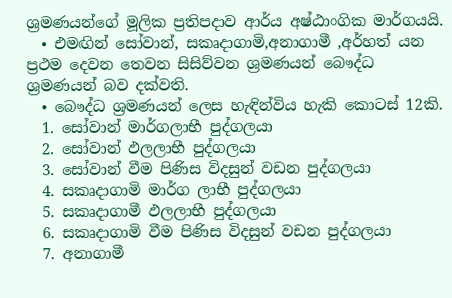ශ්‍රමණයන්ගේ මූලික ප්‍රතිපදාව ආර්ය අෂ්ඨාංගික මාර්ගයයි.
  • එමඟින් සෝවාන්, සකෘදාගාමි,අනාගාමී ,අර්හත් යන ප්‍රථම දෙවන තෙවන සිසිව්වන ශ්‍රමණයන් බෞද්ධ ශ්‍රමණයන් බව දක්වති.
  • බෞද්ධ ශ්‍රමණයන් ලෙස හැඳින්විය හැකි කොටස් 12කි.
  1. සෝවාන් මාර්ගලාභී පුද්ගලයා
  2. සෝවාන් ඵලලාභී පුද්ගලයා
  3. සෝවාන් වීම පිණිස විදසුන් වඩන පුද්ගලයා
  4. සකෘදාගාමි මාර්ග ලාභී පුද්ගලයා
  5. සකෘදාගාමී ඵලලාභී පුද්ගලයා
  6. සකෘදාගාමි වීම පිණිස විදසුන් වඩන පුද්ගලයා
  7. අනාගාමී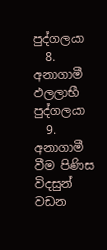පුද්ගලයා
  8. අනාගාමී ඵලලාභී පුද්ගලයා
  9. අනාගාමී වීම පිණිස විදසුන් වඩන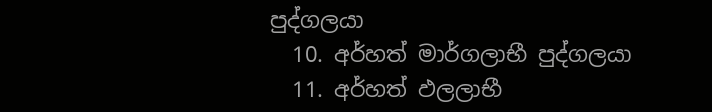පුද්ගලයා
  10. අර්හත් මාර්ගලාභී පුද්ගලයා
  11. අර්හත් ඵලලාභී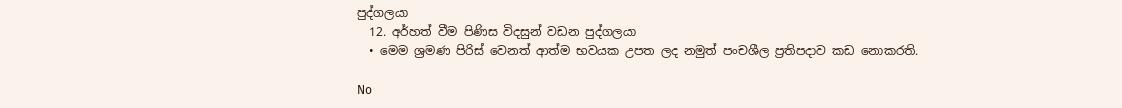පුද්ගලයා
  12. අර්හත් වීම පිණිස විදසුන් වඩන පුද්ගලයා
  • මෙම ශ්‍රමණ පිරිස් වෙනත් ආත්ම භවයක උපත ලද නමුත් පංචශීල ප්‍රතිපදාව කඩ නොකරති.

No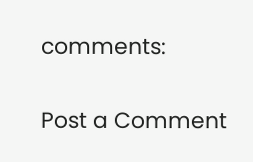comments:

Post a Comment